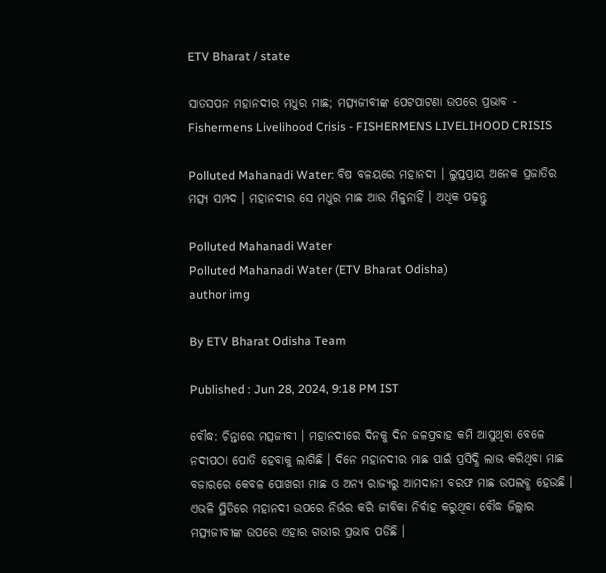ETV Bharat / state

ସାତସପନ ମହାନଦୀର ମଧୁର ମାଛ; ମତ୍ସ୍ୟଜୀବୀଙ୍କ ପେଟପାଟଣା ଉପରେ ପ୍ରଭାବ - Fishermens Livelihood Crisis - FISHERMENS LIVELIHOOD CRISIS

Polluted Mahanadi Water: ବିଷ ବଳୟରେ ମହାନଦୀ । ଲୁପ୍ତପ୍ରାୟ ଅନେକ ପ୍ରଜାତିର ମତ୍ସ୍ୟ ସମ୍ପଦ । ମହାନଦୀର ସେ ମଧୁର ମାଛ ଆଉ ମିଳୁନାହିଁ । ଅଧିକ ପଢ଼ନ୍ତୁ

Polluted Mahanadi Water
Polluted Mahanadi Water (ETV Bharat Odisha)
author img

By ETV Bharat Odisha Team

Published : Jun 28, 2024, 9:18 PM IST

ବୌଦ୍ଧ: ଚିନ୍ତାରେ ମତ୍ସଜୀବୀ । ମହାନଦୀରେ ଦିନକୁ ଦିନ ଜଳପ୍ରବାହ କମି ଆସୁଥିବା ବେଳେ ନଦୀପଠା ପୋତି ହେବାକୁ ଲାଗିଛି । ଦିନେ ମହାନଦୀର ମାଛ ପାଇଁ ପ୍ରସିଦ୍ଧି ଲାଭ କରିଥିବା ମାଛ ବଜାରରେ କେବଳ ପୋଖରୀ ମାଛ ଓ ଅନ୍ୟ ରାଜ୍ୟରୁ ଆମଦାନୀ ବରଫ ମାଛ ଉପଲବ୍ଧ ହେଉଛି । ଏଭଳି ସ୍ଥିତିରେ ମହାନଦୀ ଉପରେ ନିର୍ଭର କରି ଜୀବିକା ନିର୍ବାହ କରୁଥିବା ବୌଦ୍ଧ ଜିଲ୍ଲାର ମତ୍ସ୍ୟଜୀବୀଙ୍କ ଉପରେ ଏହାର ଗଭୀର ପ୍ରଭାବ ପଡିଛି ।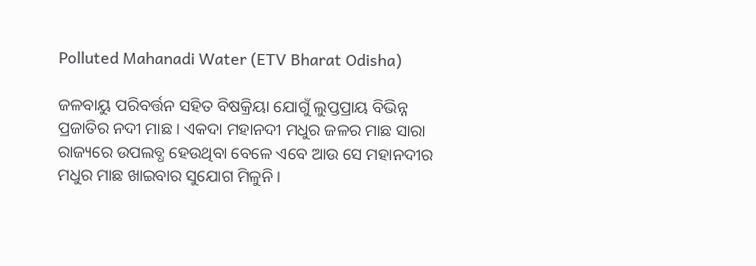Polluted Mahanadi Water (ETV Bharat Odisha)

ଜଳବାୟୁ ପରିବର୍ତ୍ତନ ସହିତ ବିଷକ୍ରିୟା ଯୋଗୁଁ ଲୁପ୍ତପ୍ରାୟ ବିଭିନ୍ନ ପ୍ରଜାତିର ନଦୀ ମାଛ । ଏକଦା ମହାନଦୀ ମଧୁର ଜଳର ମାଛ ସାରା ରାଜ୍ୟରେ ଉପଲବ୍ଧ ହେଉଥିବା ବେଳେ ଏବେ ଆଉ ସେ ମହାନଦୀର ମଧୁର ମାଛ ଖାଇବାର ସୁଯୋଗ ମିଳୁନି ।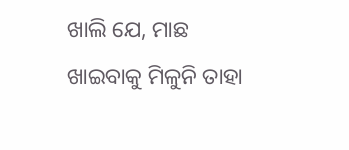ଖାଲି ଯେ, ମାଛ ଖାଇବାକୁ ମିଳୁନି ତାହା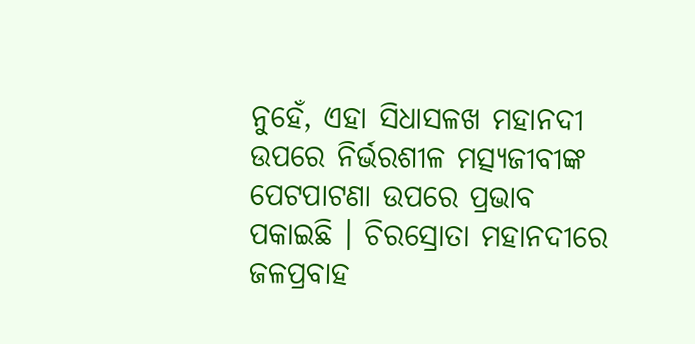ନୁହେଁ, ଏହା ସିଧାସଳଖ ମହାନଦୀ ଉପରେ ନିର୍ଭରଶୀଳ ମତ୍ସ୍ୟଜୀବୀଙ୍କ ପେଟପାଟଣା ଉପରେ ପ୍ରଭାବ ପକାଇଛି । ଚିରସ୍ରୋତା ମହାନଦୀରେ ଜଳପ୍ରବାହ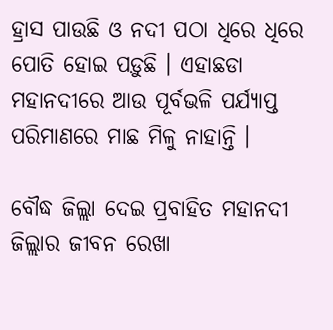ହ୍ରାସ ପାଉଛି ଓ ନଦୀ ପଠା ଧିରେ ଧିରେ ପୋତି ହୋଇ ପଡ଼ୁଛି । ଏହାଛଡା ମହାନଦୀରେ ଆଉ ପୂର୍ବଭଳି ପର୍ଯ୍ୟାପ୍ତ ପରିମାଣରେ ମାଛ ମିଳୁ ନାହାନ୍ତି ।

ବୌଦ୍ଧ ଜିଲ୍ଲା ଦେଇ ପ୍ରବାହିତ ମହାନଦୀ ଜିଲ୍ଲାର ଜୀବନ ରେଖା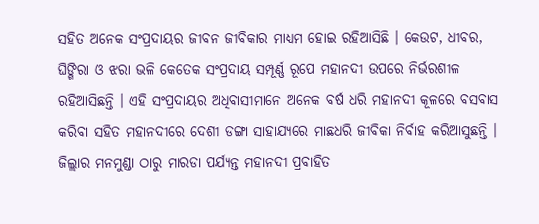ସହିତ ଅନେକ ସଂପ୍ରଦାୟର ଜୀବନ ଜୀବିକାର ମାଧ୍ୟମ ହୋଇ ରହିଆସିଛି । କେଉଟ, ଧୀବର, ଘିଙ୍ଗିରା ଓ ଝରା ଭଳି କେତେକ ସଂପ୍ରଦାୟ ସମ୍ପୂର୍ଣ୍ଣ ରୂପେ ମହାନଦୀ ଉପରେ ନିର୍ଭରଶୀଳ ରହିଆସିଛନ୍ତି । ଏହି ସଂପ୍ରଦାୟର ଅଧିବାସୀମାନେ ଅନେକ ବର୍ଷ ଧରି ମହାନଦୀ କୂଳରେ ବସବାସ କରିବା ସହିତ ମହାନଦୀରେ ଦେଶୀ ଡଙ୍ଗା ସାହାଯ୍ୟରେ ମାଛଧରି ଜୀବିକା ନିର୍ବାହ କରିଆସୁଛନ୍ତି । ଜିଲ୍ଲାର ମନମୁଣ୍ଡା ଠାରୁ ମାରଡା ପର୍ଯ୍ୟନ୍ତ ମହାନଦୀ ପ୍ରବାହିତ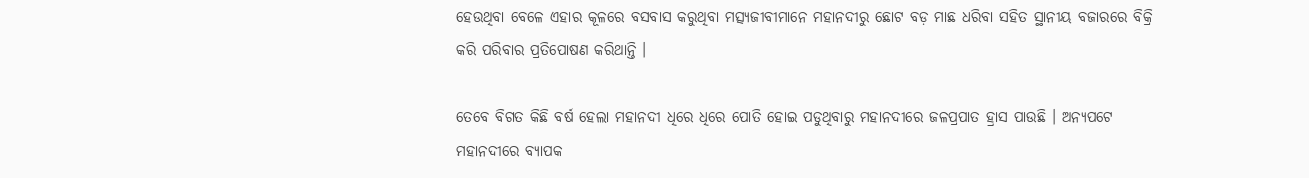ହେଉଥିବା ବେଳେ ଏହାର କୂଳରେ ବସବାସ କରୁଥିବା ମତ୍ସ୍ୟଜୀବୀମାନେ ମହାନଦୀରୁ ଛୋଟ ବଡ଼ ମାଛ ଧରିବା ସହିତ ସ୍ଥାନୀୟ ବଜାରରେ ବିକ୍ରି କରି ପରିବାର ପ୍ରତିପୋଷଣ କରିଥାନ୍ତି ।

ତେବେ ବିଗତ କିଛି ବର୍ଷ ହେଲା ମହାନଦୀ ଧିରେ ଧିରେ ପୋତି ହୋଇ ପଡୁଥିବାରୁ ମହାନଦୀରେ ଜଳପ୍ରପାତ ହ୍ରାସ ପାଉଛି । ଅନ୍ୟପଟେ ମହାନଦୀରେ ବ୍ୟାପକ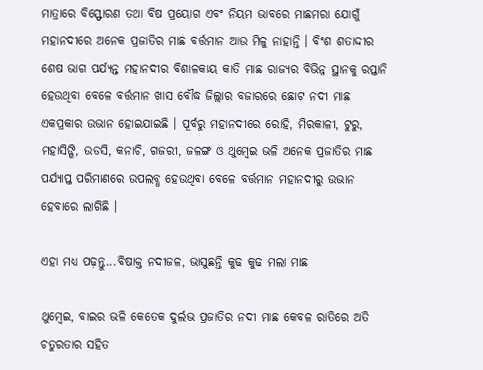ମାତ୍ରାରେ ବିସ୍ଫୋରଣ ତଥା ବିଷ ପ୍ରୟୋଗ ଏବଂ ନିୟମ ଭାବରେ ମାଛମରା ଯୋଗୁଁ ମହାନଦୀରେ ଅନେକ ପ୍ରଜାତିର ମାଛ ବର୍ତ୍ତମାନ ଆଉ ମିଳୁ ନାହାନ୍ତି । ବିଂଶ ଶତାଦ୍ଦୀର ଶେଷ ଭାଗ ପର୍ଯ୍ୟନ୍ତ ମହାନଦୀର ବିଶାଳକାୟ କାତି ମାଛ ରାଜ୍ୟର ବିଭିନ୍ନ ସ୍ଥାନକୁ ରପ୍ତାନି ହେଉଥିବା ବେଳେ ବର୍ତ୍ତମାନ ଖାସ ବୌଦ୍ଧ ଜିଲ୍ଲାର ବଜାରରେ ଛୋଟ ନଦୀ ମାଛ ଏକପ୍ରକାର ଉଭାନ ହୋଇଯାଇଛି । ପୂର୍ବରୁ ମହାନଦୀରେ ରୋହି, ମିରକାଳୀ, ଟୁରୁ, ମହାସିଙ୍ଗି, ଉଡସି, କନାଚି, ଗଜରୀ, ଜଳଙ୍ଗ ଓ ଥୁମ୍ବେଇ ଭଳି ଅନେକ ପ୍ରଜାତିର ମାଛ ପର୍ଯ୍ୟାପ୍ତ ପରିମାଣରେ ଉପଲବ୍ଧ ହେଉଥିବା ବେଳେ ବର୍ତ୍ତମାନ ମହାନଦୀରୁ ଉଭାନ ହେବାରେ ଲାଗିଛି ।

ଏହା ମଧ୍ୟ ପଢ଼ନ୍ତୁ...ବିଷାକ୍ତ ନଦୀଜଳ, ଭାସୁଛନ୍ତି କୁଢ କୁଢ ମଲା ମାଛ

ଥୁମ୍ବେଇ, ବାଇର ଭଳି କେତେକ ଦୁର୍ଲଭ ପ୍ରଜାତିର ନଦୀ ମାଛ କେବଳ ରାତିରେ ଅତି ଚତୁରତାର ସହିତ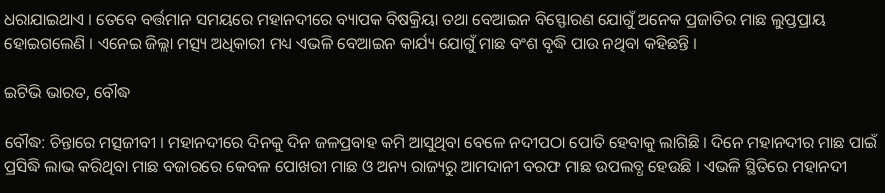ଧରାଯାଇଥାଏ । ତେବେ ବର୍ତ୍ତମାନ ସମୟରେ ମହାନଦୀରେ ବ୍ୟାପକ ବିଷକ୍ରିୟା ତଥା ବେଆଇନ ବିସ୍ଫୋରଣ ଯୋଗୁଁ ଅନେକ ପ୍ରଜାତିର ମାଛ ଲୁପ୍ତପ୍ରାୟ ହୋଇଗଲେଣି । ଏନେଇ ଜିଲ୍ଲା ମତ୍ସ୍ୟ ଅଧିକାରୀ ମଧ୍ୟ ଏଭଳି ବେଆଇନ କାର୍ଯ୍ୟ ଯୋଗୁଁ ମାଛ ବଂଶ ବୃଦ୍ଧି ପାଉ ନଥିବା କହିଛନ୍ତି ।

ଇଟିଭି ଭାରତ, ବୌଦ୍ଧ

ବୌଦ୍ଧ: ଚିନ୍ତାରେ ମତ୍ସଜୀବୀ । ମହାନଦୀରେ ଦିନକୁ ଦିନ ଜଳପ୍ରବାହ କମି ଆସୁଥିବା ବେଳେ ନଦୀପଠା ପୋତି ହେବାକୁ ଲାଗିଛି । ଦିନେ ମହାନଦୀର ମାଛ ପାଇଁ ପ୍ରସିଦ୍ଧି ଲାଭ କରିଥିବା ମାଛ ବଜାରରେ କେବଳ ପୋଖରୀ ମାଛ ଓ ଅନ୍ୟ ରାଜ୍ୟରୁ ଆମଦାନୀ ବରଫ ମାଛ ଉପଲବ୍ଧ ହେଉଛି । ଏଭଳି ସ୍ଥିତିରେ ମହାନଦୀ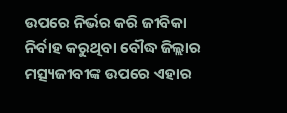ଉପରେ ନିର୍ଭର କରି ଜୀବିକା ନିର୍ବାହ କରୁଥିବା ବୌଦ୍ଧ ଜିଲ୍ଲାର ମତ୍ସ୍ୟଜୀବୀଙ୍କ ଉପରେ ଏହାର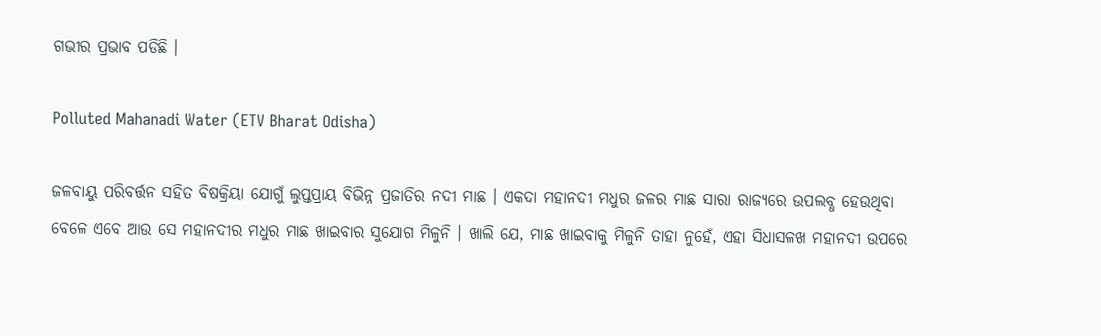ଗଭୀର ପ୍ରଭାବ ପଡିଛି ।

Polluted Mahanadi Water (ETV Bharat Odisha)

ଜଳବାୟୁ ପରିବର୍ତ୍ତନ ସହିତ ବିଷକ୍ରିୟା ଯୋଗୁଁ ଲୁପ୍ତପ୍ରାୟ ବିଭିନ୍ନ ପ୍ରଜାତିର ନଦୀ ମାଛ । ଏକଦା ମହାନଦୀ ମଧୁର ଜଳର ମାଛ ସାରା ରାଜ୍ୟରେ ଉପଲବ୍ଧ ହେଉଥିବା ବେଳେ ଏବେ ଆଉ ସେ ମହାନଦୀର ମଧୁର ମାଛ ଖାଇବାର ସୁଯୋଗ ମିଳୁନି । ଖାଲି ଯେ, ମାଛ ଖାଇବାକୁ ମିଳୁନି ତାହା ନୁହେଁ, ଏହା ସିଧାସଳଖ ମହାନଦୀ ଉପରେ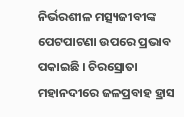ନିର୍ଭରଶୀଳ ମତ୍ସ୍ୟଜୀବୀଙ୍କ ପେଟପାଟଣା ଉପରେ ପ୍ରଭାବ ପକାଇଛି । ଚିରସ୍ରୋତା ମହାନଦୀରେ ଜଳପ୍ରବାହ ହ୍ରାସ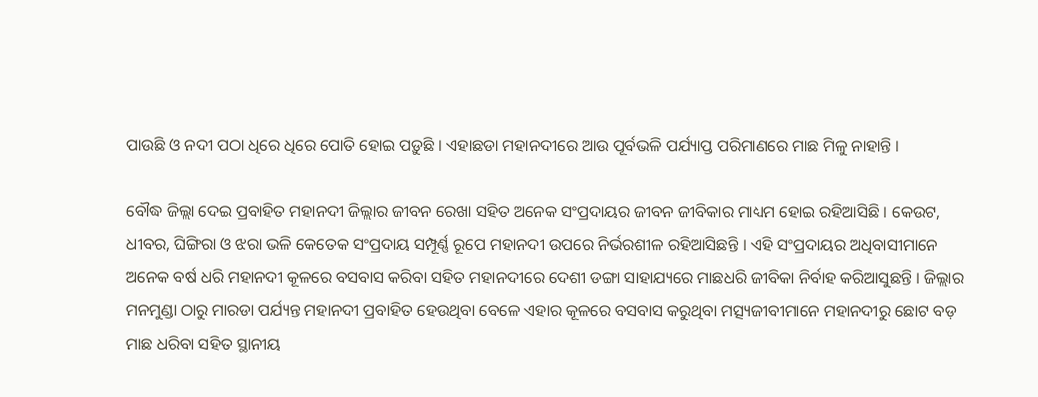ପାଉଛି ଓ ନଦୀ ପଠା ଧିରେ ଧିରେ ପୋତି ହୋଇ ପଡ଼ୁଛି । ଏହାଛଡା ମହାନଦୀରେ ଆଉ ପୂର୍ବଭଳି ପର୍ଯ୍ୟାପ୍ତ ପରିମାଣରେ ମାଛ ମିଳୁ ନାହାନ୍ତି ।

ବୌଦ୍ଧ ଜିଲ୍ଲା ଦେଇ ପ୍ରବାହିତ ମହାନଦୀ ଜିଲ୍ଲାର ଜୀବନ ରେଖା ସହିତ ଅନେକ ସଂପ୍ରଦାୟର ଜୀବନ ଜୀବିକାର ମାଧ୍ୟମ ହୋଇ ରହିଆସିଛି । କେଉଟ, ଧୀବର, ଘିଙ୍ଗିରା ଓ ଝରା ଭଳି କେତେକ ସଂପ୍ରଦାୟ ସମ୍ପୂର୍ଣ୍ଣ ରୂପେ ମହାନଦୀ ଉପରେ ନିର୍ଭରଶୀଳ ରହିଆସିଛନ୍ତି । ଏହି ସଂପ୍ରଦାୟର ଅଧିବାସୀମାନେ ଅନେକ ବର୍ଷ ଧରି ମହାନଦୀ କୂଳରେ ବସବାସ କରିବା ସହିତ ମହାନଦୀରେ ଦେଶୀ ଡଙ୍ଗା ସାହାଯ୍ୟରେ ମାଛଧରି ଜୀବିକା ନିର୍ବାହ କରିଆସୁଛନ୍ତି । ଜିଲ୍ଲାର ମନମୁଣ୍ଡା ଠାରୁ ମାରଡା ପର୍ଯ୍ୟନ୍ତ ମହାନଦୀ ପ୍ରବାହିତ ହେଉଥିବା ବେଳେ ଏହାର କୂଳରେ ବସବାସ କରୁଥିବା ମତ୍ସ୍ୟଜୀବୀମାନେ ମହାନଦୀରୁ ଛୋଟ ବଡ଼ ମାଛ ଧରିବା ସହିତ ସ୍ଥାନୀୟ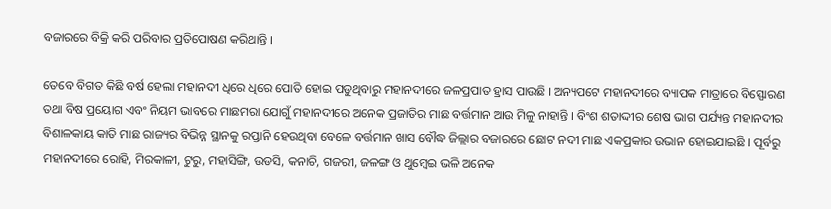ବଜାରରେ ବିକ୍ରି କରି ପରିବାର ପ୍ରତିପୋଷଣ କରିଥାନ୍ତି ।

ତେବେ ବିଗତ କିଛି ବର୍ଷ ହେଲା ମହାନଦୀ ଧିରେ ଧିରେ ପୋତି ହୋଇ ପଡୁଥିବାରୁ ମହାନଦୀରେ ଜଳପ୍ରପାତ ହ୍ରାସ ପାଉଛି । ଅନ୍ୟପଟେ ମହାନଦୀରେ ବ୍ୟାପକ ମାତ୍ରାରେ ବିସ୍ଫୋରଣ ତଥା ବିଷ ପ୍ରୟୋଗ ଏବଂ ନିୟମ ଭାବରେ ମାଛମରା ଯୋଗୁଁ ମହାନଦୀରେ ଅନେକ ପ୍ରଜାତିର ମାଛ ବର୍ତ୍ତମାନ ଆଉ ମିଳୁ ନାହାନ୍ତି । ବିଂଶ ଶତାଦ୍ଦୀର ଶେଷ ଭାଗ ପର୍ଯ୍ୟନ୍ତ ମହାନଦୀର ବିଶାଳକାୟ କାତି ମାଛ ରାଜ୍ୟର ବିଭିନ୍ନ ସ୍ଥାନକୁ ରପ୍ତାନି ହେଉଥିବା ବେଳେ ବର୍ତ୍ତମାନ ଖାସ ବୌଦ୍ଧ ଜିଲ୍ଲାର ବଜାରରେ ଛୋଟ ନଦୀ ମାଛ ଏକପ୍ରକାର ଉଭାନ ହୋଇଯାଇଛି । ପୂର୍ବରୁ ମହାନଦୀରେ ରୋହି, ମିରକାଳୀ, ଟୁରୁ, ମହାସିଙ୍ଗି, ଉଡସି, କନାଚି, ଗଜରୀ, ଜଳଙ୍ଗ ଓ ଥୁମ୍ବେଇ ଭଳି ଅନେକ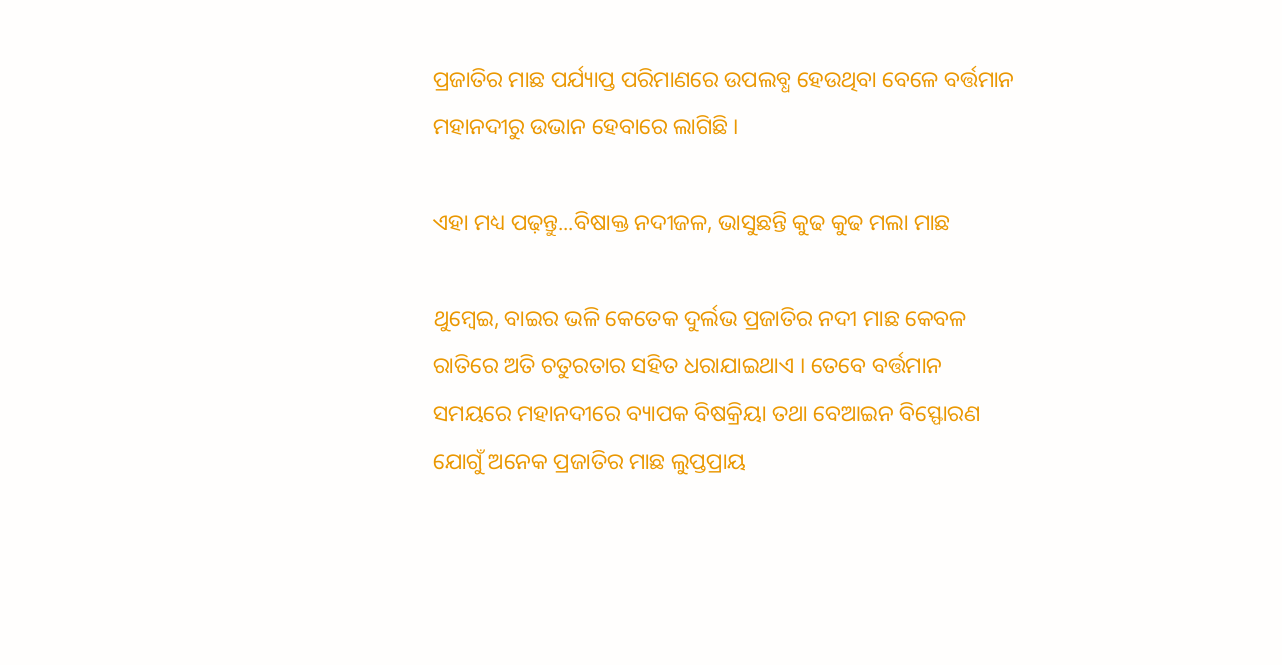ପ୍ରଜାତିର ମାଛ ପର୍ଯ୍ୟାପ୍ତ ପରିମାଣରେ ଉପଲବ୍ଧ ହେଉଥିବା ବେଳେ ବର୍ତ୍ତମାନ ମହାନଦୀରୁ ଉଭାନ ହେବାରେ ଲାଗିଛି ।

ଏହା ମଧ୍ୟ ପଢ଼ନ୍ତୁ...ବିଷାକ୍ତ ନଦୀଜଳ, ଭାସୁଛନ୍ତି କୁଢ କୁଢ ମଲା ମାଛ

ଥୁମ୍ବେଇ, ବାଇର ଭଳି କେତେକ ଦୁର୍ଲଭ ପ୍ରଜାତିର ନଦୀ ମାଛ କେବଳ ରାତିରେ ଅତି ଚତୁରତାର ସହିତ ଧରାଯାଇଥାଏ । ତେବେ ବର୍ତ୍ତମାନ ସମୟରେ ମହାନଦୀରେ ବ୍ୟାପକ ବିଷକ୍ରିୟା ତଥା ବେଆଇନ ବିସ୍ଫୋରଣ ଯୋଗୁଁ ଅନେକ ପ୍ରଜାତିର ମାଛ ଲୁପ୍ତପ୍ରାୟ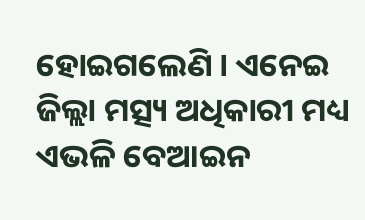ହୋଇଗଲେଣି । ଏନେଇ ଜିଲ୍ଲା ମତ୍ସ୍ୟ ଅଧିକାରୀ ମଧ୍ୟ ଏଭଳି ବେଆଇନ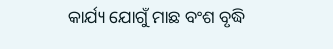କାର୍ଯ୍ୟ ଯୋଗୁଁ ମାଛ ବଂଶ ବୃଦ୍ଧି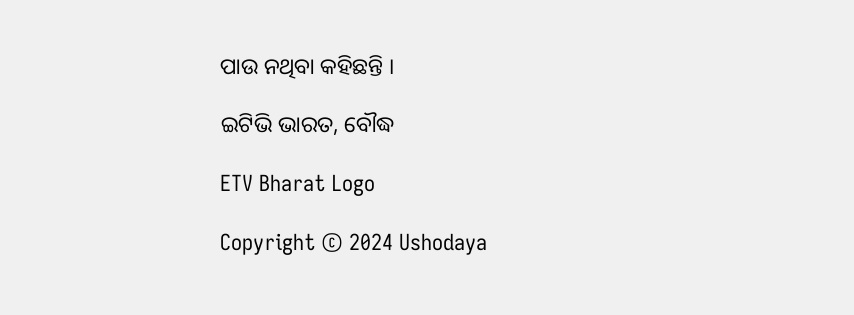ପାଉ ନଥିବା କହିଛନ୍ତି ।

ଇଟିଭି ଭାରତ, ବୌଦ୍ଧ

ETV Bharat Logo

Copyright © 2024 Ushodaya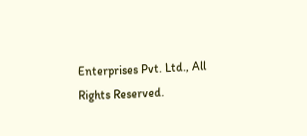Enterprises Pvt. Ltd., All Rights Reserved.